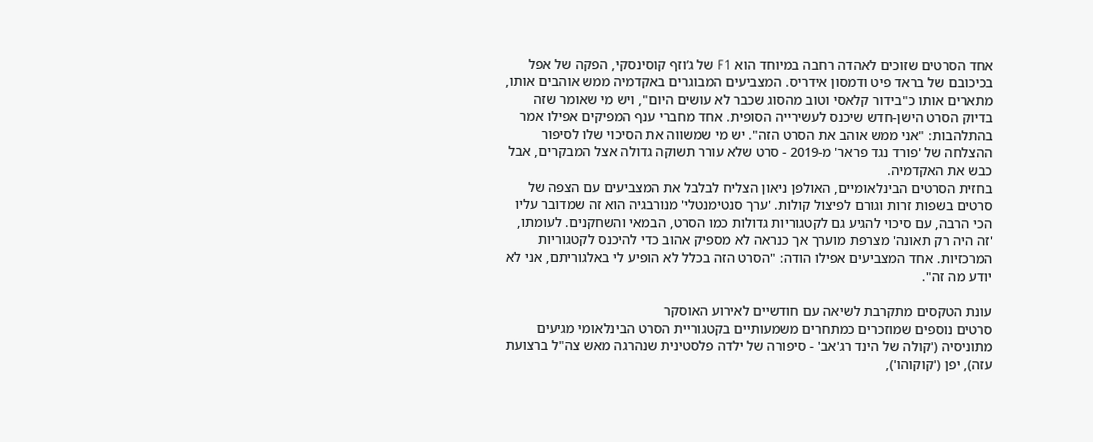אחד הסרטים שזוכים לאהדה רחבה במיוחד הוא F1 של ג’וזף קוסינסקי, הפקה של אפל בכיכובם של בראד פיט ודמסון אידריס. המצביעים המבוגרים באקדמיה ממש אוהבים אותו, מתארים אותו כ"בידור קלאסי וטוב מהסוג שכבר לא עושים היום", ויש מי שאומר שזה בדיוק הסרט הישן-חדש שיכנס לעשירייה הסופית. אחד מחברי ענף המפיקים אפילו אמר בהתלהבות: "אני ממש אוהב את הסרט הזה". יש מי שמשווה את הסיכוי שלו לסיפור ההצלחה של 'פורד נגד פראר' מ-2019 - סרט שלא עורר תשוקה גדולה אצל המבקרים, אבל כבש את האקדמיה.
בחזית הסרטים הבינלאומיים, האולפן ניאון הצליח לבלבל את המצביעים עם הצפה של סרטים בשפות זרות וגורם לפיצול קולות. 'ערך סנטימנטלי' מנורבגיה הוא זה שמדובר עליו הכי הרבה, עם סיכוי להגיע גם לקטגוריות גדולות כמו הסרט, הבמאי והשחקנים. לעומתו, 'זה היה רק תאונה' מצרפת מוערך אך כנראה לא מספיק אהוב כדי להיכנס לקטגוריות המרכזיות. אחד המצביעים אפילו הודה: "הסרט הזה בכלל לא הופיע לי באלגוריתם, אני לא יודע מה זה".

עונת הטקסים מתקרבת לשיאה עם חודשיים לאירוע האוסקר
סרטים נוספים שמוזכרים כמתחרים משמעותיים בקטגוריית הסרט הבינלאומי מגיעים מתוניסיה ('קולה של הינד רג'אב' - סיפורה של ילדה פלסטינית שנהרגה מאש צה"ל ברצועת עזה), יפן ('קוקוהו'),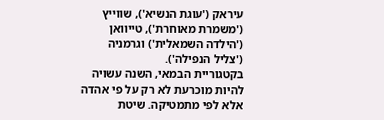עיראק ('עוגת הנשיא'), שווייץ ('משמרת מאוחרת'), טייוואן ('הילדה השמאלית') וגרמניה ('צליל הנפילה').
בקטגוריית הבמאי, השנה עשויה להיות מוכרעת לא רק על פי אהדה אלא לפי מתמטיקה. שיטת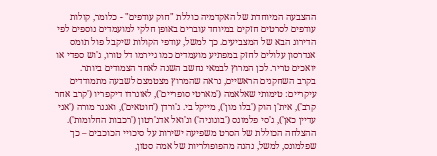ההצבעה המיוחדת של האקדמיה כוללת "חוק עודפים" - כלומר, קולות עודפים לסרטים חזקים במיוחד עוברים באופן חלקי למועמדים נוספים לפי הדירוג הבא של המצביעים. כך למשל, עודפי הקולות שיקבל פול תומס אנדרסון עלולים לחזק במפתיע מועמדים כמו גיירמו דל טורו, ג'וש ספדי או יואכים טריר. לכן המרוץ לבמאי נחשב השנה לאחד הצמודים ביותר.
בקרב השחקנים הראשיים, נראה שהמרוץ מצטמצם לשבעה מתמודדים עיקריים: טימותי שאלאמה ('מארטי סופריים'), לאונרדו דיקפריו ('קרב אחר קרב'), אית'ן הוק ('בלו מון'), מייקל בי. ג'ורדן ('חוטאים'), ואגנר מורה ('אני עדיין כאן'), ג'סי פלמונס ('בוגוניה') וג'ואל אדג'רטון ('רכבות החלומות'). ההצלחה הכוללת של הסרט משפיעה ישירות על סיכויי הכוכבים – כך שפלמונס, למשל, נהנה מהפופולריות של אמה סטון,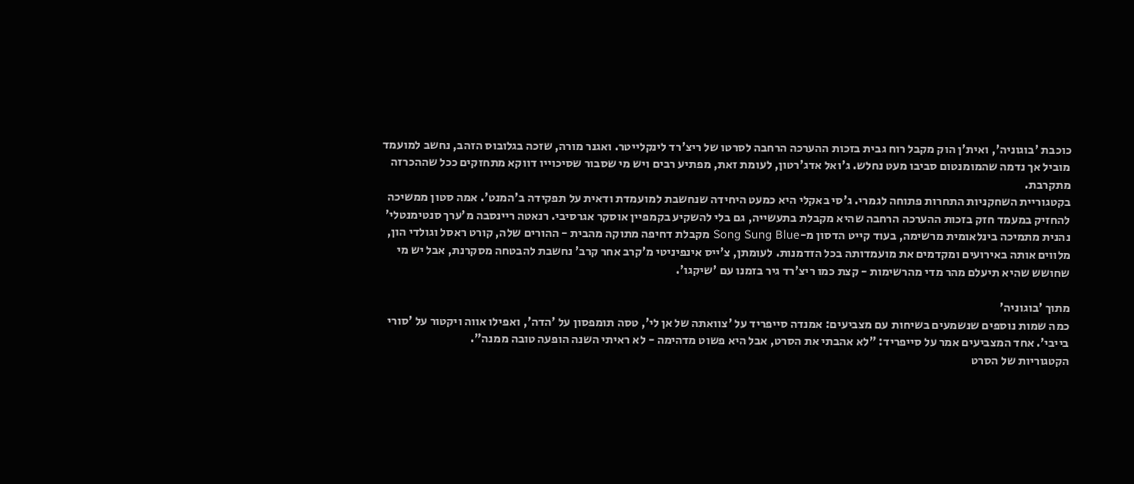כוכבת 'בוגוניה', ואית'ן הוק מקבל רוח גבית בזכות ההערכה הרחבה לסרטו של ריצ'רד לינקלייטר. ואגנר מורה, שזכה בגלובוס הזהב, נחשב למועמד מוביל אך נדמה שהמומנטום סביבו מעט נחלש. ג'ואל אדג'רטון, לעומת זאת, מפתיע רבים ויש מי שסבור שסיכוייו דווקא מתחזקים ככל שההכרזה מתקרבת.
בקטגוריית השחקניות התחרות פתוחה לגמרי. ג'סי באקלי היא כמעט היחידה שנחשבת למועמדת ודאית על תפקידה ב'המנט'. אמה סטון ממשיכה להחזיק במעמד חזק בזכות ההערכה הרחבה שהיא מקבלת בתעשייה, גם בלי להשקיע בקמפיין אוסקר אגרסיבי. רנאטה ריינסבה מ'ערך סנטימנטלי' נהנית מתמיכה בינלאומית מרשימה, בעוד קייט הדסון מ-Song Sung Blue מקבלת דחיפה מתוקה מהבית - ההורים שלה, קורט ראסל וגולדי הון, מלווים אותה באירועים ומקדמים את מועמדותה בכל הזדמנות. לעומתן, צ'ייס אינפיניטי מ'קרב אחר קרב' נחשבת להבטחה מסקרנת, אבל יש מי שחושש שהיא תיעלם מהר מדי מהרשימות - קצת כמו ריצ'רד גיר בזמנו עם 'שיקגו'.

מתוך 'בוגוניה'
כמה שמות נוספים שנשמעים בשיחות עם מצביעים: אמנדה סייפריד על 'צוואתה של אן לי', טסה תומפסון על 'הדה', ואפילו אווה ויקטור על 'סורי בייבי'. אחד המצביעים אמר על סייפריד: "לא אהבתי את הסרט, אבל היא פשוט מדהימה - לא ראיתי השנה הופעה טובה ממנה".
הקטגוריות של הסרט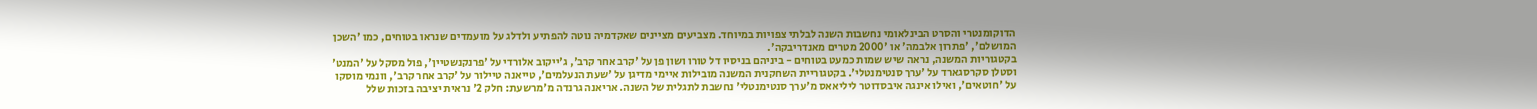הדוקומנטרי והסרט הבינלאומי נחשבות השנה לבלתי צפויות במיוחד. מצביעים מציינים שאקדמיה נוטה להפתיע ולדלג על מועמדים שנראו בטוחים, כמו 'השכן המושלם', 'פתרון אלבמה' או '2000 מטרים מאנדריבקה'.
בקטגוריות המשנה, נראה שיש שמות כמעט בטוחים - ביניהם בניסיו דל טורו ושון פן על 'קרב אחר קרב', ג'ייקוב אלורדי על 'פרנקנשטיין', פול מסקל על 'המנט' וסטלן סקרסגארד על 'ערך סנטימנטלי'. בקטגוריית השחקנית המשנה מובילות איימי מדיגן על 'שעת הנעלמים', טייאנה טיילור על 'קרב אחר קרב', וונמי מוסקו על 'חוטאים', ואילו אינגה איבסדוטר ליליאאס מ'ערך סנטימנטלי' נחשבת לתגלית של השנה. אריאנה גרנדה מ'מרשעת: חלק 2' נראית יציבה בזכות שלל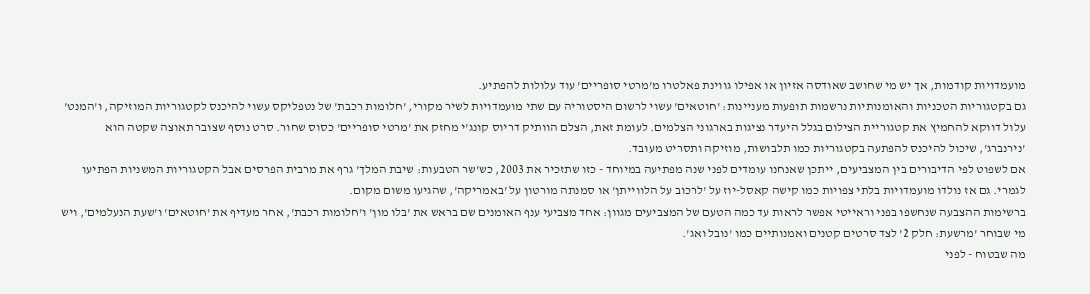מועמדויות קודמות, אך יש מי שחושב שאודסה אזיון או אפילו גווינת פאלטרו מ'מרטי סופריים' עוד עלולות להפתיע.
גם בקטגוריות הטכניות והאומנותיות נרשמות תופעות מעניינות: 'חוטאים' עשוי לרשום היסטוריה עם שתי מועמדויות לשיר מקורי, 'חלומות רכבת' של נטפליקס עשוי להיכנס לקטגוריות המוזיקה, ו'המנט' עלול דווקא להחמיץ את קטגוריית הצילום בגלל היעדר נציגות בארגוני הצלמים. לעומת זאת, הצלם הוותיק דריוס קונג'י מחזק את 'מרטי סופריים' כסוס שחור. סרט נוסף שצובר תאוצה שקטה הוא 'נירנברג', שיכול להיכנס להפתעה בקטגוריות כמו תלבושות, מוזיקה ותסריט מעובד.
אם לשפוט לפי הדיבורים בין המצביעים, ייתכן שאנחנו עומדים לפני שנה מפתיעה במיוחד - כזו שתזכיר את 2003, כש'שר הטבעות: שיבת המלך' גרף את מרבית הפרסים אבל הקטגוריות המשניות הפתיעו לגמרי. גם אז נולדו מועמדויות בלתי צפויות כמו קישה קאסל-יוז על 'לרכוב על הלווייתן' או סמנתה מורטון על 'באמריקה', שהגיעו משום מקום.
ברשימות ההצבעה שנחשפו בפני וראייטי אפשר לראות עד כמה הטעם של המצביעים מגוון: אחד מצביעי ענף האומנים שם בראש את 'בלו מון' ו'חלומות רכבת', אחר מעדיף את 'חוטאים' ו'שעת הנעלמים', ויש מי שבוחר 'מרשעת: חלק 2' לצד סרטים קטנים ואמנותיים כמו 'נובל ואג'.
מה שבטוח - לפני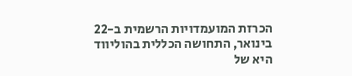הכרזת המועמדויות הרשמית ב-22 בינואר, התחושה הכללית בהוליווד היא של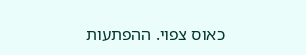כאוס צפוי. ההפתעות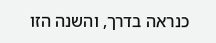כנראה בדרך, והשנה הזו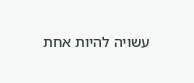עשויה להיות אחת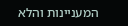המעניינות והלא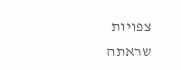צפויות שראתה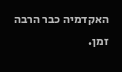האקדמיה כבר הרבה זמן.